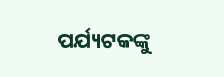ପର୍ଯ୍ୟଟକଙ୍କୁ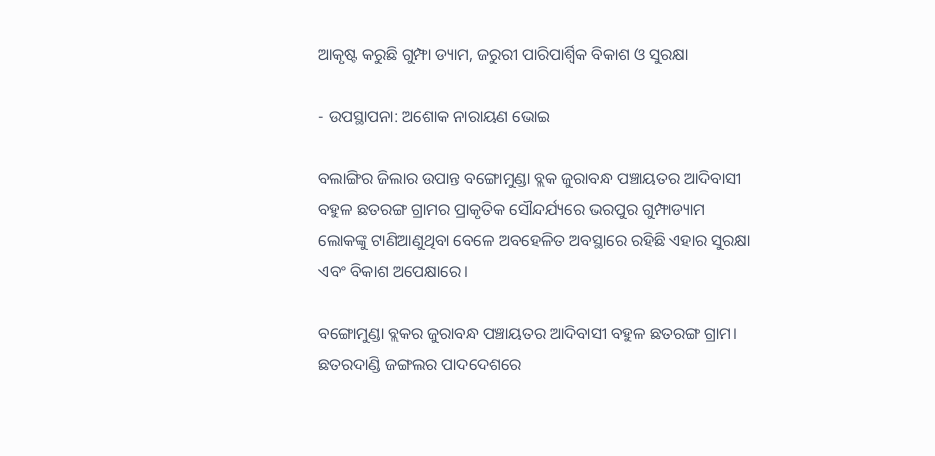ଆକୃଷ୍ଟ କରୁଛି ଗୁମ୍ଫା ଡ୍ୟାମ, ଜରୁରୀ ପାରିପାର୍ଶ୍ବିକ ବିକାଶ ଓ ସୁରକ୍ଷା

- ଉପସ୍ଥାପନା: ଅଶୋକ ନାରାୟଣ ଭୋଇ

ବଲାଙ୍ଗିର ଜିଲାର ଉପାନ୍ତ ବଙ୍ଗୋମୁଣ୍ଡା ବ୍ଲକ ଜୁରାବନ୍ଧ ପଞ୍ଚାୟତର ଆଦିବାସୀ ବହୁଳ ଛତରଙ୍ଗ ଗ୍ରାମର ପ୍ରାକୃତିକ ସୌନ୍ଦର୍ଯ୍ୟରେ ଭରପୁର ଗୁମ୍ଫାଡ୍ୟାମ ଲୋକଙ୍କୁ ଟାଣିଆଣୁଥିବା ବେଳେ ଅବହେଳିତ ଅବସ୍ଥାରେ ରହିଛି ଏହାର ସୁରକ୍ଷା ଏବଂ ବିକାଶ ଅପେକ୍ଷାରେ।

ବଙ୍ଗୋମୁଣ୍ଡା ବ୍ଲକର ଜୁରାବନ୍ଧ ପଞ୍ଚାୟତର ଆଦିବାସୀ ବହୁଳ ଛତରଙ୍ଗ ଗ୍ରାମ। ଛତରଦାଣ୍ଡି ଜଙ୍ଗଲର ପାଦଦେଶରେ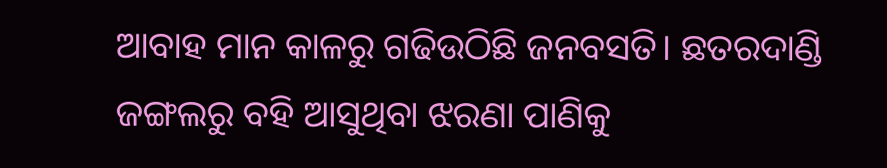ଆବାହ ମାନ କାଳରୁ ଗଢିଉଠିଛି ଜନବସତି। ଛତରଦାଣ୍ଡି ଜଙ୍ଗଲରୁ ବହି ଆସୁଥିବା ଝରଣା ପାଣିକୁ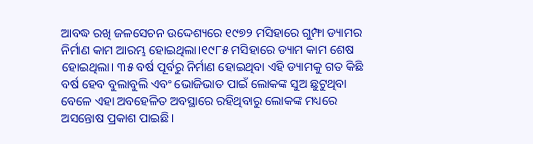ଆବଦ୍ଧ ରଖି ଜଳସେଚନ ଉଦ୍ଦେଶ୍ୟରେ ୧୯୭୨ ମସିହାରେ ଗୁମ୍ଫା ଡ୍ୟାମର ନିର୍ମାଣ କାମ ଆରମ୍ଭ ହୋଇଥିଲା।୧୯୮୫ ମସିହାରେ ଡ୍ୟାମ କାମ ଶେଷ ହୋଇଥିଲା। ୩୫ ବର୍ଷ ପୂର୍ବରୁ ନିର୍ମାଣ ହୋଇଥିବା ଏହି ଡ୍ୟାମକୁ ଗତ କିଛି ବର୍ଷ ହେବ ବୁଲାବୁଲି ଏବଂ ଭୋଜିଭାତ ପାଇଁ ଲୋକଙ୍କ ସୁଅ ଛୁଟୁଥିବା ବେଳେ ଏହା ଅବହେଳିତ ଅବସ୍ଥାରେ ରହିଥିବାରୁ ଲୋକଙ୍କ ମଧ୍ୟରେ ଅସନ୍ତୋଷ ପ୍ରକାଶ ପାଇଛି।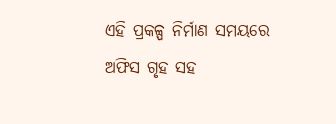ଏହି ପ୍ରକଳ୍ପ ନିର୍ମାଣ ସମୟରେ ଅଫିସ ଗୃହ ସହ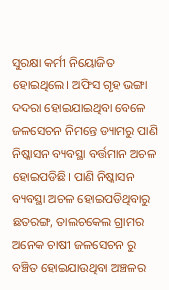ସୁରକ୍ଷା କର୍ମୀ ନିୟୋଜିତ ହୋଇଥିଲେ। ଅଫିସ ଗୃହ ଭଙ୍ଗା ଦଦରା ହୋଇଯାଇଥିବା ବେଳେ ଜଳସେଚନ ନିମନ୍ତେ ଡ୍ୟାମରୁ ପାଣି ନିଷ୍କାସନ ବ୍ୟବସ୍ଥା ବର୍ତ୍ତମାନ ଅଚଳ ହୋଇପଡିଛି। ପାଣି ନିଷ୍କାସନ ବ୍ୟବସ୍ଥା ଅଚଳ ହୋଇପଡିଥିବାରୁ ଛତରଙ୍ଗ, ତାଲଚକେଲ ଗ୍ରାମର ଅନେକ ଚାଷୀ ଜଳସେଚନ ରୁ ବଞ୍ଚିତ ହୋଇଯାଉଥିବା ଅଞ୍ଚଳର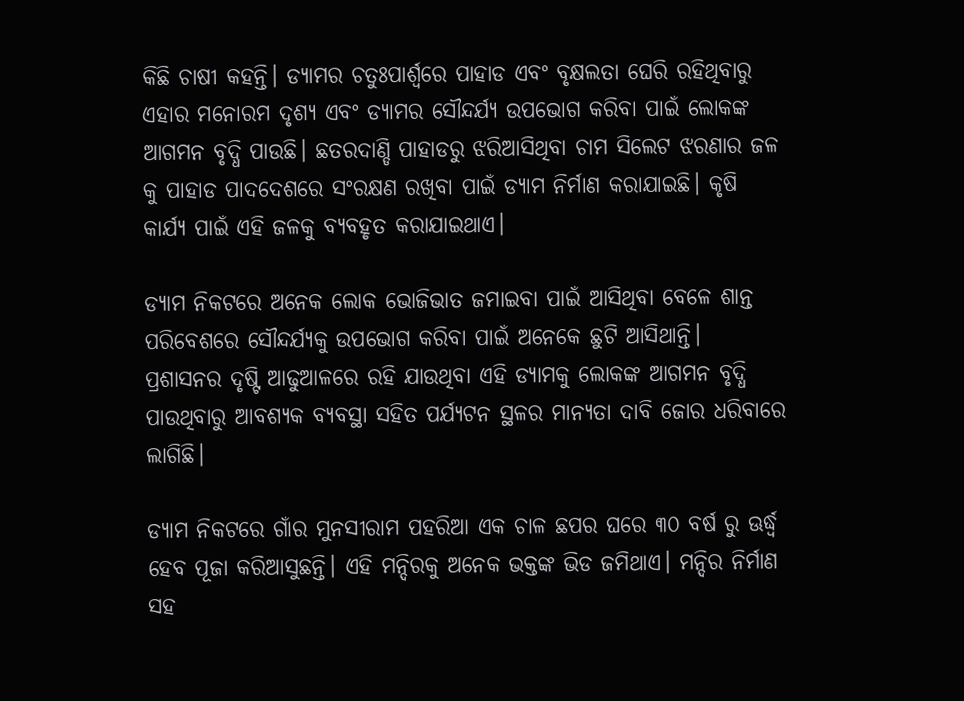କିଛି ଚାଷୀ କହନ୍ତି। ଡ୍ୟାମର ଚତୁଃପାର୍ଶ୍ବରେ ପାହାଡ ଏବଂ ବୃକ୍ଷଲତା ଘେରି ରହିଥିବାରୁ ଏହାର ମନୋରମ ଦୃଶ୍ୟ ଏବଂ ଡ୍ୟାମର ସୌନ୍ଦର୍ଯ୍ୟ ଉପଭୋଗ କରିବା ପାଇଁ ଲୋକଙ୍କ ଆଗମନ ବୃଦ୍ଧି ପାଉଛି। ଛତରଦାଣ୍ଡି ପାହାଡରୁ ଝରିଆସିଥିବା ଚାମ ସିଲେଟ ଝରଣାର ଜଳ କୁ ପାହାଡ ପାଦଦେଶରେ ସଂରକ୍ଷଣ ରଖିବା ପାଇଁ ଡ୍ୟାମ ନିର୍ମାଣ କରାଯାଇଛି। କୃଷି କାର୍ଯ୍ୟ ପାଇଁ ଏହି ଜଳକୁ ବ୍ୟବହୃତ କରାଯାଇଥାଏ।

ଡ୍ୟାମ ନିକଟରେ ଅନେକ ଲୋକ ଭୋଜିଭାତ ଜମାଇବା ପାଇଁ ଆସିଥିବା ବେଳେ ଶାନ୍ତ ପରିବେଶରେ ସୌନ୍ଦର୍ଯ୍ୟକୁ ଉପଭୋଗ କରିବା ପାଇଁ ଅନେକେ ଛୁଟି ଆସିଥାନ୍ତି। ପ୍ରଶାସନର ଦୃଷ୍ଟି ଆଢୁଆଳରେ ରହି ଯାଉଥିବା ଏହି ଡ୍ୟାମକୁ ଲୋକଙ୍କ ଆଗମନ ବୃଦ୍ଧି ପାଉଥିବାରୁ ଆବଶ୍ୟକ ବ୍ୟବସ୍ଥା ସହିତ ପର୍ଯ୍ୟଟନ ସ୍ଥଳର ମାନ୍ୟତା ଦାବି ଜୋର ଧରିବାରେ ଲାଗିଛି।

ଡ୍ୟାମ ନିକଟରେ ଗାଁର ମୁନସୀରାମ ପହରିଆ ଏକ ଚାଳ ଛପର ଘରେ ୩୦ ବର୍ଷ ରୁ ଊର୍ଦ୍ଧ୍ବ ହେବ ପୂଜା କରିଆସୁଛନ୍ତି। ଏହି ମନ୍ଦିରକୁ ଅନେକ ଭକ୍ତଙ୍କ ଭିଡ ଜମିଥାଏ। ମନ୍ଦିର ନିର୍ମାଣ ସହ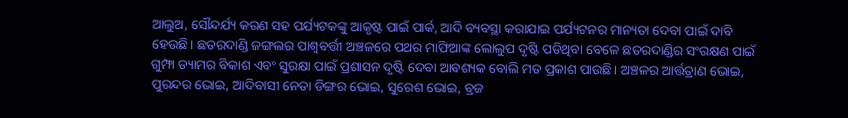ଆଲୁଅ, ସୌନ୍ଦର୍ଯ୍ୟ କରଣ ସହ ପର୍ଯ୍ୟଟକଙ୍କୁ ଆକୃଷ୍ଟ ପାଇଁ ପାର୍କ, ଆଦି ବ୍ୟବସ୍ଥା କରାଯାଇ ପର୍ଯ୍ୟଟନର ମାନ୍ୟତା ଦେବା ପାଇଁ ଦାବି ହେଉଛି। ଛତରଦାଣ୍ଡି ଜଙ୍ଗଲର ପାଶ୍ୱବର୍ତ୍ତୀ ଅଞ୍ଚଳରେ ପଥର ମାଫିଆଙ୍କ ଲୋଲୁପ ଦୃଷ୍ଟି ପଡିଥିବା ବେଳେ ଛତରଦାଣ୍ଡିର ସଂରକ୍ଷଣ ପାଇଁ ଗୁମ୍ଫା ଡ୍ୟାମର ବିକାଶ ଏବଂ ସୁରକ୍ଷା ପାଇଁ ପ୍ରଶାସନ ଦୃଷ୍ଟି ଦେବା ଆବଶ୍ୟକ ବୋଲି ମତ ପ୍ରକାଶ ପାଉଛି। ଅଞ୍ଚଳର ଆର୍ତ୍ତତ୍ରାଣ ଭୋଇ, ପୁରନ୍ଦର ଭୋଇ, ଆଦିବାସୀ ନେତା ଡିଙ୍ଗର ଭୋଇ, ସୁରେଶ ଭୋଇ, ବ୍ରଜ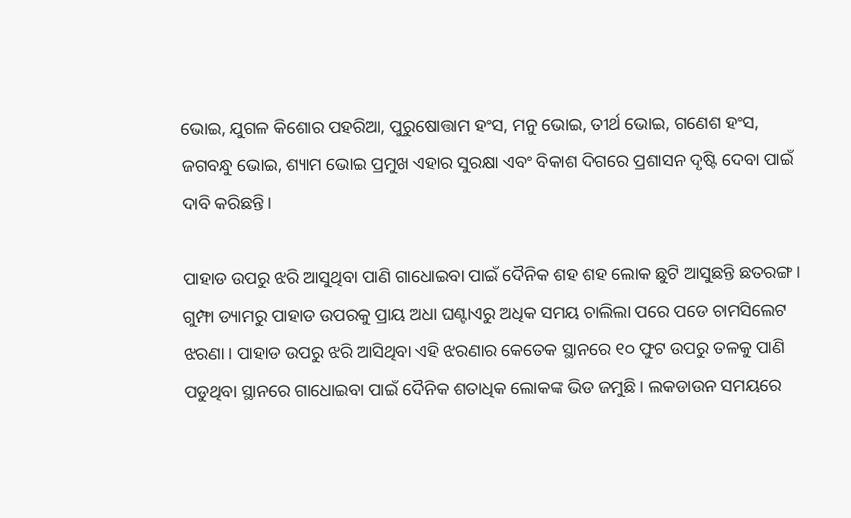ଭୋଇ, ଯୁଗଳ କିଶୋର ପହରିଆ, ପୁରୁଷୋତ୍ତାମ ହଂସ, ମନୁ ଭୋଇ, ତୀର୍ଥ ଭୋଇ, ଗଣେଶ ହଂସ, ଜଗବନ୍ଧୁ ଭୋଇ, ଶ୍ୟାମ ଭୋଇ ପ୍ରମୁଖ ଏହାର ସୁରକ୍ଷା ଏବଂ ବିକାଶ ଦିଗରେ ପ୍ରଶାସନ ଦୃଷ୍ଟି ଦେବା ପାଇଁ ଦାବି କରିଛନ୍ତି।

ପାହାଡ ଉପରୁ ଝରି ଆସୁଥିବା ପାଣି ଗାଧୋଇବା ପାଇଁ ଦୈନିକ ଶହ ଶହ ଲୋକ ଛୁଟି ଆସୁଛନ୍ତି ଛତରଙ୍ଗ। ଗୁମ୍ଫା ଡ୍ୟାମରୁ ପାହାଡ ଉପରକୁ ପ୍ରାୟ ଅଧା ଘଣ୍ଟାଏରୁ ଅଧିକ ସମୟ ଚାଲିଲା ପରେ ପଡେ ଚାମସିଲେଟ ଝରଣା। ପାହାଡ ଉପରୁ ଝରି ଆସିଥିବା ଏହି ଝରଣାର କେତେକ ସ୍ଥାନରେ ୧୦ ଫୁଟ ଉପରୁ ତଳକୁ ପାଣି ପଡୁଥିବା ସ୍ଥାନରେ ଗାଧୋଇବା ପାଇଁ ଦୈନିକ ଶତାଧିକ ଲୋକଙ୍କ ଭିଡ ଜମୁଛି। ଲକଡାଉନ ସମୟରେ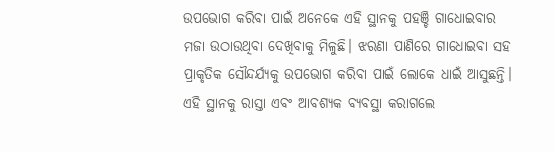ଉପଭୋଗ କରିବା ପାଇଁ ଅନେକେ ଏହି ସ୍ଥାନକୁ ପହଞ୍ଚି ଗାଧୋଇବାର ମଜା ଉଠାଉଥିବା ଦେଖିବାକୁ ମିଳୁଛି। ଝରଣା ପାଣିରେ ଗାଧୋଇବା ସହ ପ୍ରାକୃତିକ ସୌନ୍ଦର୍ଯ୍ୟକୁ ଉପଭୋଗ କରିବା ପାଇଁ ଲୋକେ ଧାଇଁ ଆସୁଛନ୍ତି। ଏହି ସ୍ଥାନକୁ ରାସ୍ତା ଏବଂ ଆବଶ୍ୟକ ବ୍ୟବସ୍ଥା କରାଗଲେ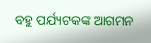ବହୁ ପର୍ଯ୍ୟଟକଙ୍କ ଆଗମନ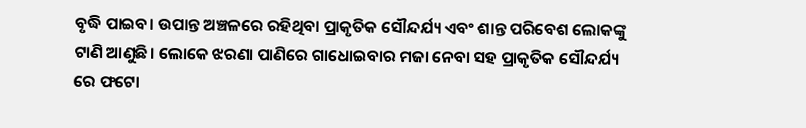ବୃଦ୍ଧି ପାଇବ। ଉପାନ୍ତ ଅଞ୍ଚଳରେ ରହିଥିବା ପ୍ରାକୃତିକ ସୌନ୍ଦର୍ଯ୍ୟ ଏବଂ ଶାନ୍ତ ପରିବେଶ ଲୋକଙ୍କୁ ଟାଣି ଆଣୁଛି। ଲୋକେ ଝରଣା ପାଣିରେ ଗାଧୋଇବାର ମଜା ନେବା ସହ ପ୍ରାକୃତିକ ସୌନ୍ଦର୍ଯ୍ୟ ରେ ଫଟୋ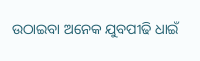ଉଠାଇବା ଅନେକ ଯୁବପୀଢି ଧାଇଁ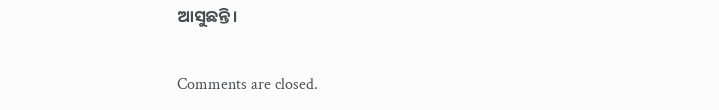ଆସୁଛନ୍ତି।

Comments are closed.